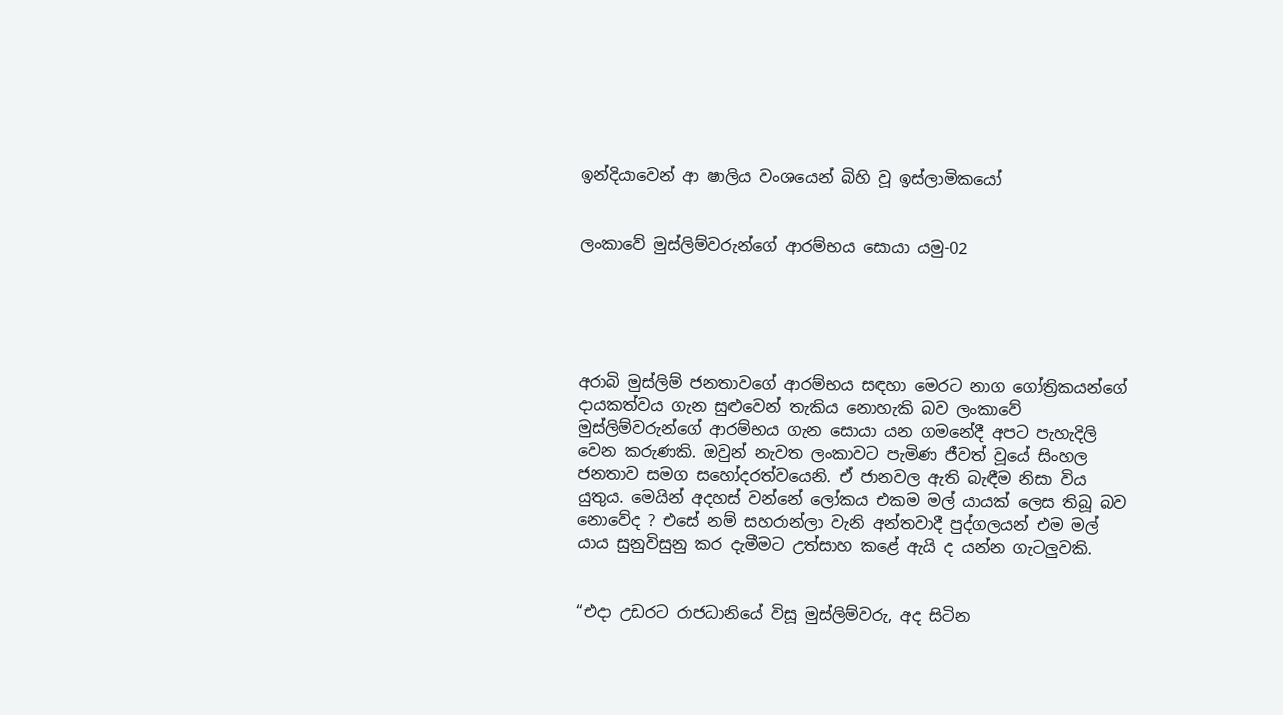ඉන්දියාවෙන් ආ ෂාලිය වංශයෙන් බිහි වූ ඉස්ලාමිකයෝ


ලංකාවේ මුස්ලිම්වරුන්ගේ ආරම්භය සොයා යමු-02





අරාබි මුස්ලිම් ජනතාවගේ ආරම්භය සඳහා මෙරට නාග ගෝත්‍රිකයන්ගේ දායකත්වය ගැන සුළුවෙන් තැකිය නොහැකි බව ලංකාවේ මුස්ලිම්වරුන්ගේ ආරම්භය ගැන සොයා යන ගමනේදී අපට පැහැදිලි වෙන කරුණකි. ඔවුන් නැවත ලංකාවට පැමිණ ජීවත් වූයේ සිංහල ජනතාව සමග සහෝදරත්වයෙනි. ඒ ජානවල ඇති බැඳීම නිසා විය යුතුය. මෙයින් අදහස් වන්නේ ලෝකය එකම මල් යායක් ලෙස තිබූ බව නොවේද ? එසේ නම් සහරාන්ලා වැනි අන්තවාදී පුද්ගලයන් එම මල් යාය සුනුවිසුනු කර දැමීමට උත්සාහ කළේ ඇයි ද යන්න ගැටලුවකි.


“එදා උඩරට රාජධානියේ විසූ මුස්ලිම්වරු, අද සිටින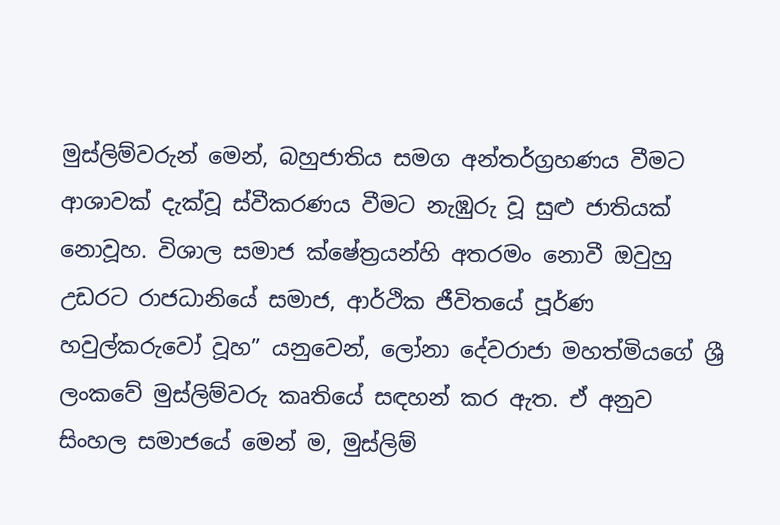මුස්ලිම්වරුන් මෙන්, බහුජාතිය සමග අන්තර්ග්‍රහණය වීමට ආශාවක් දැක්වූ ස්වීකරණය වීමට නැඹුරු වූ සුළු ජාතියක් නොවූහ. විශාල සමාජ ක්ෂේත්‍රයන්හි අතරමං නොවී ඔවුහු උඩරට රාජධානියේ සමාජ, ආර්ථික ජීවිතයේ පූර්ණ හවුල්කරුවෝ වූහ” යනුවෙන්, ලෝනා දේවරාජා මහත්මියගේ ශ්‍රී ලංකවේ මුස්ලිම්වරු කෘතියේ සඳහන් කර ඇත. ඒ අනුව සිංහල සමාජයේ මෙන් ම, මුස්ලිම්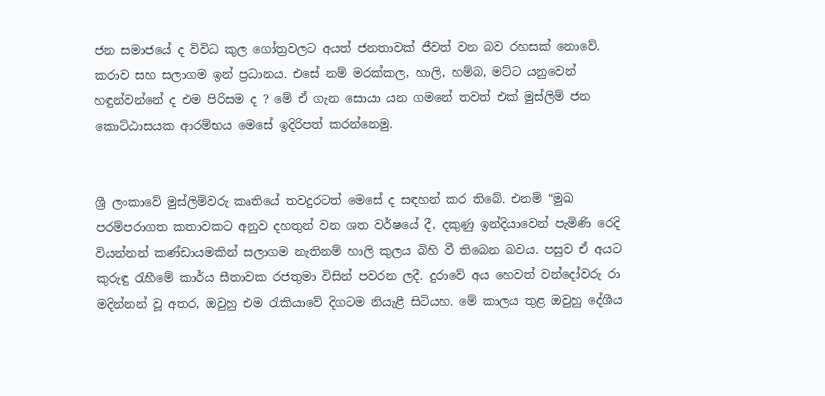ජන සමාජයේ ද විවිධ කුල ගෝත්‍රවලට අයත් ජනතාවක් ජීවත් වන බව රහසක් නොවේ. කරාව සහ සලාගම ඉන් ප්‍රධානය. එසේ නම් මරක්කල, හාලි, හම්බ, මට්ට යනුවෙන් හඳුන්වන්නේ ද එම පිරිසම ද ? මේ ඒ ගැන සොයා යන ගමනේ තවත් එක් මුස්ලිම් ජන කොට්ඨාසයක ආරම්භය මෙසේ ඉදිරිපත් කරන්නෙමු.


ශ්‍රී ලංකාවේ මුස්ලිම්වරු කෘතියේ තවදුරටත් මෙසේ ද සඳහන් කර තිබේ. එනම් “මුඛ පරම්පරාගත කතාවකට අනුව දහතුන් වන ශත වර්ෂයේ දී, දකුණු ඉන්දියාවෙන් පැමිණි රෙදි වියන්නන් කණ්ඩායමකින් සලාගම නැතිනම් හාලි කුලය බිහි වී තිබෙන බවය. පසුව ඒ අයට කුරුඳු රැහීමේ කාර්ය සීතාවක රජතුමා විසින් පවරන ලදී. දුරාවේ අය හෙවත් වන්දෝවරු රා මදින්නන් වූ අතර, ඔවුහු එම රැකියාවේ දිගටම නියැළී සිටියහ. මේ කාලය තුළ ඔවුහු දේශීය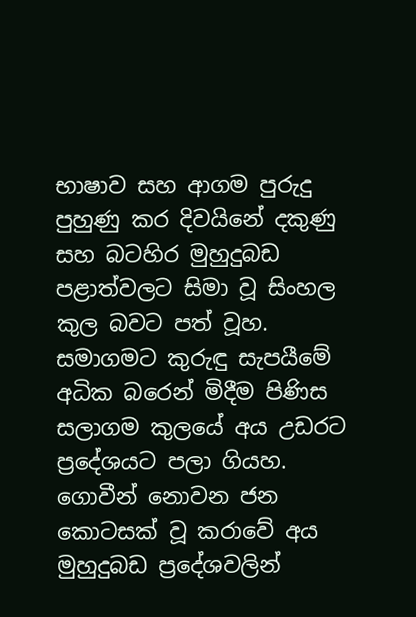භාෂාව සහ ආගම පුරුදු පුහුණු කර දිවයිනේ දකුණු සහ බටහිර මුහුදුබඩ පළාත්වලට සිමා වූ සිංහල කුල බවට පත් වූහ. සමාගමට කුරුඳු සැපයීමේ අධික බරෙන් මිදීම පිණිස සලාගම කුලයේ අය උඩරට ප්‍රදේශයට පලා ගියහ. ගොවීන් නොවන ජන කොටසක් වූ කරාවේ අය මුහුදුබඩ ප්‍රදේශවලින්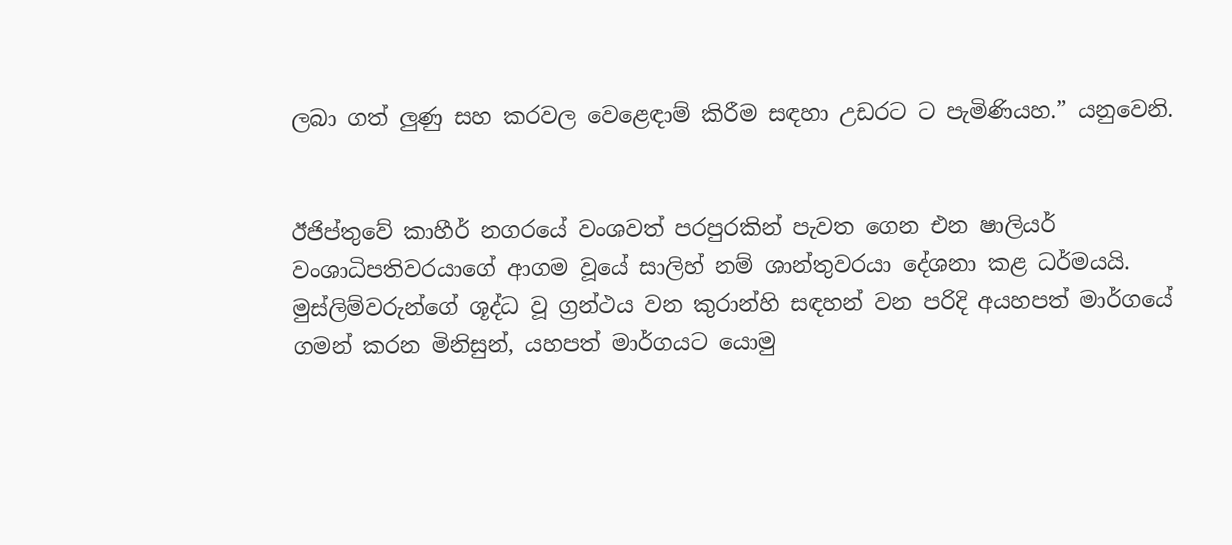ලබා ගත් ලුණු සහ කරවල වෙළෙඳාම් කිරීම සඳහා උඩරට ට පැමිණියහ.” යනුවෙනි.


ඊජිප්තුවේ කාහීර් නගරයේ වංශවත් පරපුරකින් පැවත ගෙන එන ෂාලියර් වංශාධිපතිවරයාගේ ආගම වූයේ සාලිහ් නම් ශාන්තුවරයා දේශනා කළ ධර්මයයි. මුස්ලිම්වරුන්ගේ ශූද්ධ වූ ග්‍රන්ථය වන කුරාන්හි සඳහන් වන පරිදි අයහපත් මාර්ගයේ ගමන් කරන මිනිසුන්, යහපත් මාර්ගයට යොමු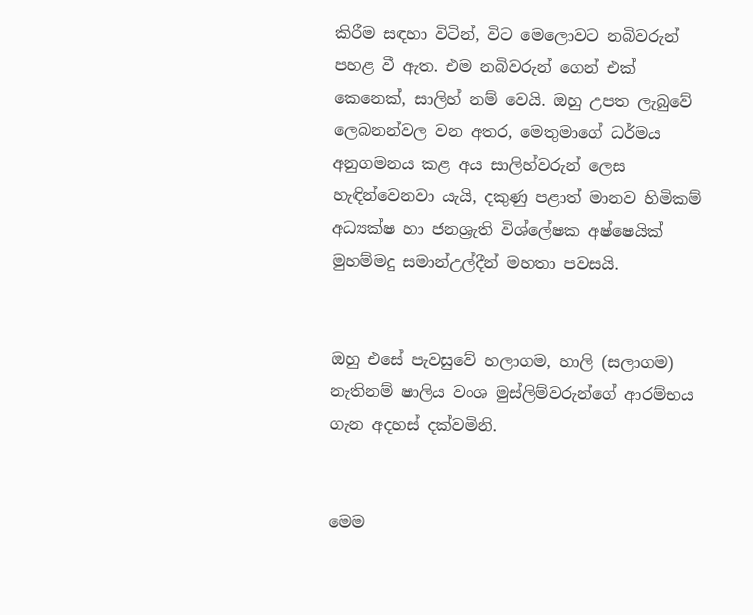කිරීම සඳහා විටින්, විට මෙලොවට නබිවරුන් පහළ වී ඇත. එම නබිවරුන් ගෙන් එක් කෙනෙක්, සාලිහ් නම් වෙයි. ඔහු උපත ලැබුවේ ලෙබනන්වල වන අතර, මෙතුමාගේ ධර්මය අනුගමනය කළ අය සාලිහ්වරුන් ලෙස හැඳින්වෙනවා යැයි, දකුණු පළාත් මානව හිමිකම් අධ්‍යක්ෂ හා ජනශ්‍රැති විශ්ලේෂක අෂ්ෂෙයික් මුහම්මදු සමාන්උල්දීන් මහතා පවසයි.


ඔහු එසේ පැවසුවේ හලාගම, හාලි (සලාගම) නැතිනම් ෂාලිය වංශ මුස්ලිම්වරුන්ගේ ආරම්භය ගැන අදහස් දක්වමිනි.


මෙම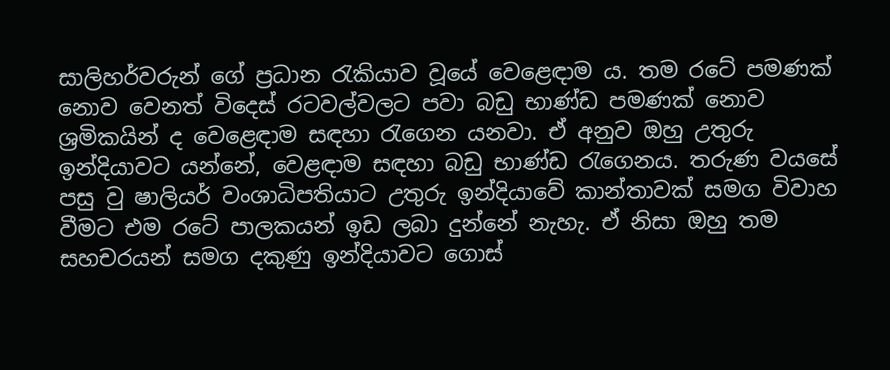සාලිහර්වරුන් ගේ ප්‍රධාන රැකියාව වූයේ වෙළෙඳාම ය. තම රටේ පමණක් නොව වෙනත් විදෙස් රටවල්වලට පවා බඩු භාණ්ඩ පමණක් නොව ශ්‍රමිකයින් ද වෙළෙඳාම සඳහා රැගෙන යනවා. ඒ අනුව ඔහු උතුරු ඉන්දියාවට යන්නේ, වෙළඳාම සඳහා බඩු භාණ්ඩ රැගෙනය. තරුණ වයසේ පසු වු ෂාලියර් වංශාධිපතියාට උතුරු ඉන්දියාවේ කාන්තාවක් සමග විවාහ වීමට එම රටේ පාලකයන් ඉඩ ලබා දුන්නේ නැහැ. ඒ නිසා ඔහු තම සහචරයන් සමග දකුණු ඉන්දියාවට ගොස්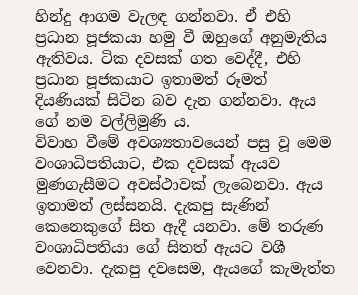හින්දු ආගම වැලඳ ගන්නවා. ඒ එහි ප්‍රධාන පූජකයා හමු වී ඔහුගේ අනුමැතිය ඇතිවය. ටික දවසක් ගත වෙද්දී, එහි ප්‍රධාන පූජකයාට ඉතාමත් රූමත් දියණියක් සිටින බව දැන ගන්නවා. ඇය ගේ නම වල්ලිමුණි ය.
විවාහ වීමේ අවශ්‍යතාවයෙන් පසු වූ මෙම වංශාධිපතියාට, එක දවසක් ඇයව මුණගැසීමට අවස්ථාවක් ලැබෙනවා. ඇය ඉතාමත් ලස්සනයි. දැකපු සැණින් කෙනෙකුගේ සිත ඇදී යනවා. මේ තරුණ වංශාධිපතියා ගේ සිතත් ඇයට වශී වෙනවා. දැකපු දවසෙම, ඇයගේ කැමැත්ත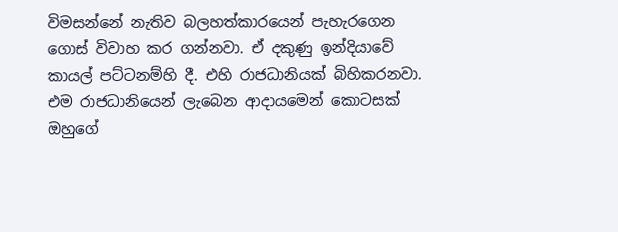විමසන්නේ නැතිව බලහත්කාරයෙන් පැහැරගෙන ගොස් විවාහ කර ගන්නවා. ඒ දකුණු ඉන්දියාවේ කායල් පට්ටනම්හි දී. එහි රාජධානියක් බිහිකරනවා. එම රාජධානියෙන් ලැබෙන ආදායමෙන් කොටසක් ඔහුගේ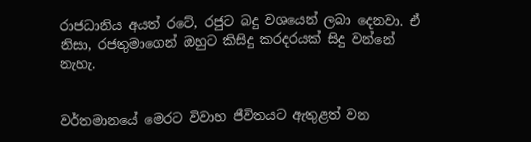රාජධානිය අයත් රටේ, රජුට බදු වශයෙන් ලබා දෙනවා. ඒ නිසා, රජතුමාගෙන් ඔහුට කිසිදු කරදරයක් සිදු වන්නේ නැහැ.


වර්තමානයේ මෙරට විවාහ ජීවිතයට ඇතුළත් වන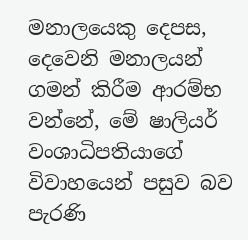මනාලයෙකු දෙපස, දෙවෙනි මනාලයන් ගමන් කිරීම ආරම්භ වන්නේ, මේ ෂාලියර් වංශාධිපතියාගේ විවාහයෙන් පසුව බව පැරණි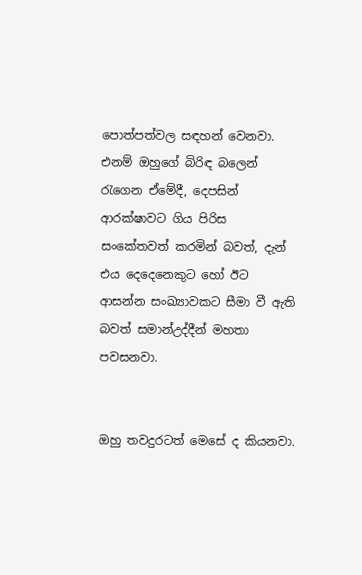පොත්පත්වල සඳහන් වෙනවා. එනම් ඔහුගේ බිරිඳ බලෙන් රැගෙන ඒමේදී, දෙපසින් ආරක්ෂාවට ගිය පිරිස සංකේතවත් කරමින් බවත්, දැන් එය දෙදෙනෙකුට හෝ ඊට ආසන්න සංඛ්‍යාවකට සීමා වී ඇති බවත් සමාන්උද්දීන් මහතා පවසනවා.


ඔහු තවදුරටත් මෙසේ ද කියනවා.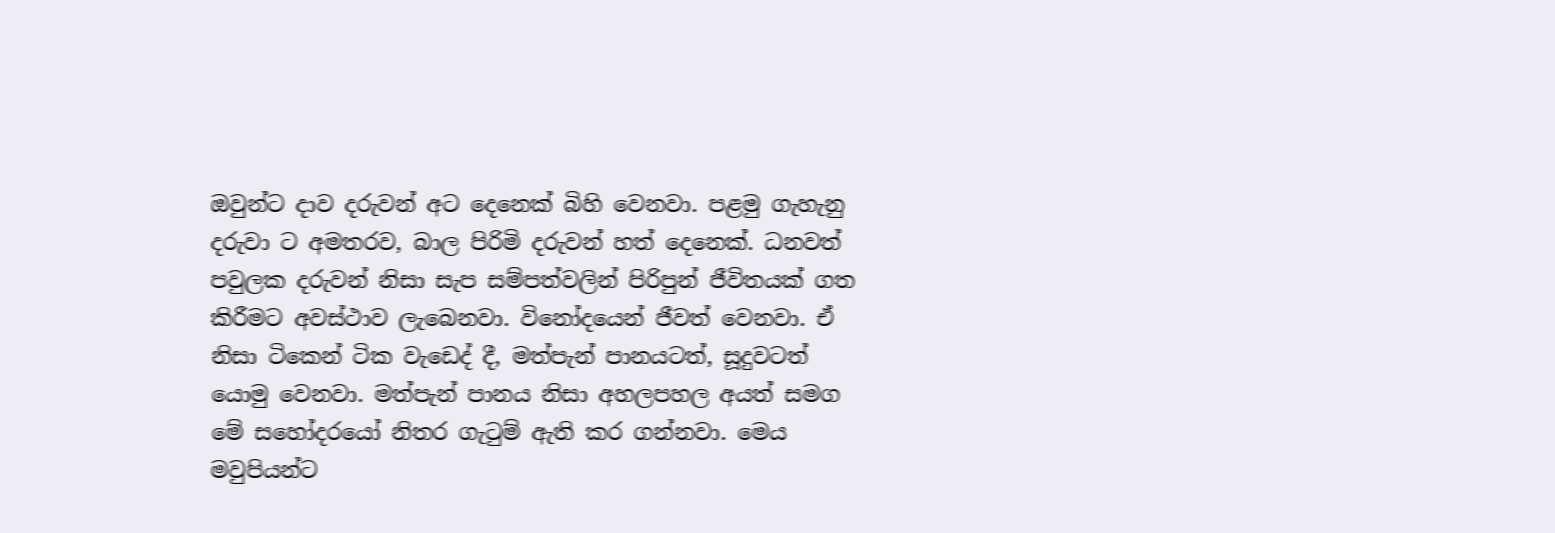ඔවුන්ට දාව දරුවන් අට දෙනෙක් බිහි වෙනවා. පළමු ගැහැනු දරුවා ට අමතරව, බාල පිරිමි දරුවන් හත් දෙනෙක්. ධනවත් පවුලක දරුවන් නිසා සැප සම්පත්වලින් පිරිපුන් ජීවිතයක් ගත කිරීමට අවස්ථාව ලැබෙනවා. විනෝදයෙන් ජීවත් වෙනවා. ඒ නිසා ටිකෙන් ටික වැඩෙද් දී, මත්පැන් පානයටත්, සූදුවටත් යොමු වෙනවා. මත්පැන් පානය නිසා අහලපහල අයත් සමග මේ සහෝදරයෝ නිතර ගැටුම් ඇති කර ගන්නවා. මෙය මවුපියන්ට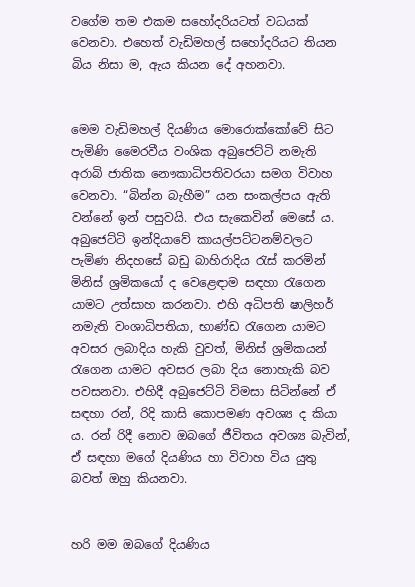වගේම තම එකම සහෝදරියටත් වධයක් වෙනවා. එහෙත් වැඩිමහල් සහෝදරියට තියන බිය නිසා ම, ඇය කියන දේ අහනවා.


මෙම වැඩිමහල් දියණිය මොරොක්කෝවේ සිට පැමිණි මෛරවීය වංශික අබුජෙට්ටි නමැති අරාබි ජාතික නෞකාධිපතිවරයා සමග විවාහ වෙනවා. “බින්න බැහීම” යන සංකල්පය ඇති වන්නේ ඉන් පසුවයි. එය සැකෙවින් මෙසේ ය. අබුජෙට්ටි ඉන්දියාවේ කායල්පට්ටනම්වලට පැමිණ නිදහසේ බඩු බාහිරාදිය රැස් කරමින් මිනිස් ශ්‍රමිකයෝ ද වෙළෙඳාම සඳහා රැගෙන යාමට උත්සාහ කරනවා. එහි අධිපති ෂාලිහර් නමැති වංශාධිපතියා, භාණ්ඩ රැගෙන යාමට අවසර ලබාදිය හැකි වුවත්, මිනිස් ශ්‍රමිකයන් රැගෙන යාමට අවසර ලබා දිය නොහැකි බව පවසනවා. එහිදී අබුජෙට්ටි විමසා සිටින්නේ ඒ සඳහා රන්, රිදි කාසි කොපමණ අවශ්‍ය ද කියා ය. රන් රිදී නොව ඔබගේ ජීවිතය අවශ්‍ය බැවින්, ඒ සඳහා මගේ දියණිය හා විවාහ විය යුතු බවත් ඔහු කියනවා.


හරි මම ඔබගේ දියණිය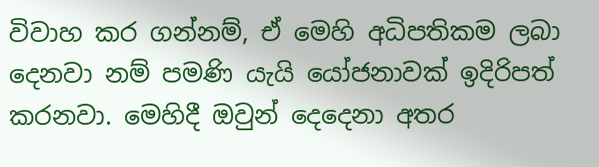විවාහ කර ගන්නම්, ඒ මෙහි අධිපතිකම ලබා දෙනවා නම් පමණි යැයි යෝජනාවක් ඉදිරිපත් කරනවා. මෙහිදී ඔවුන් දෙදෙනා අතර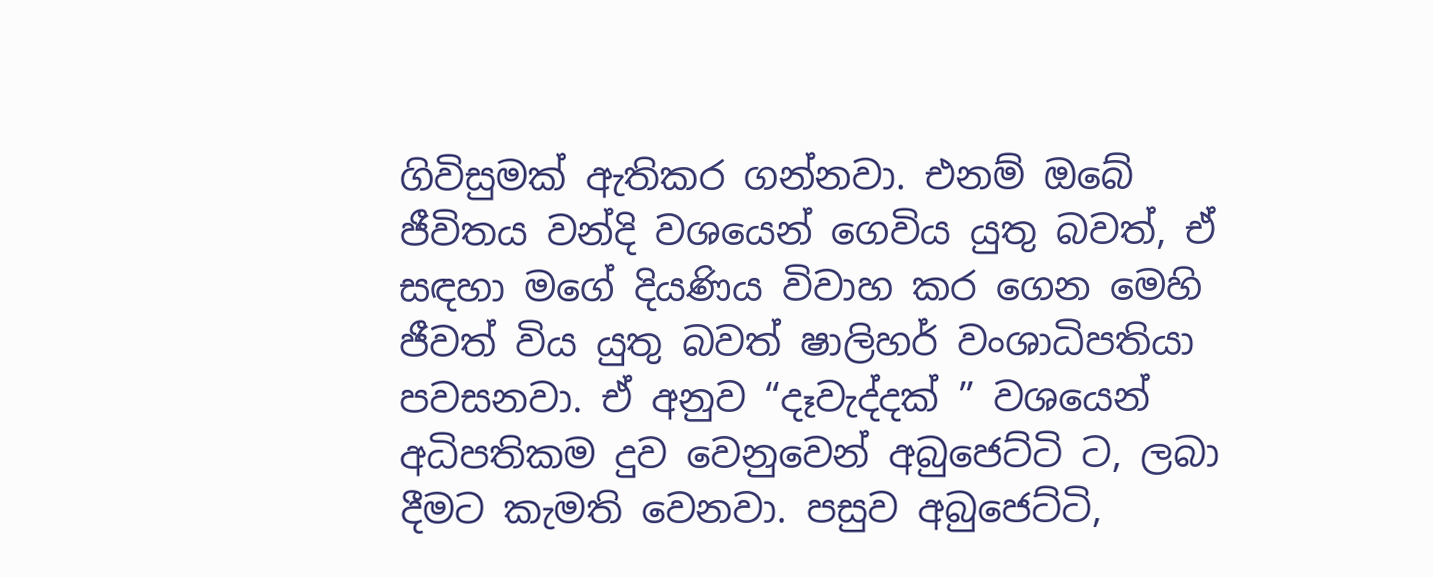ගිවිසුමක් ඇතිකර ගන්නවා. එනම් ඔබේ ජීවිතය වන්දි වශයෙන් ගෙවිය යුතු බවත්, ඒ සඳහා මගේ දියණිය විවාහ කර ගෙන මෙහි ජීවත් විය යුතු බවත් ෂාලිහර් වංශාධිපතියා පවසනවා. ඒ අනුව “දෑවැද්දක් ” වශයෙන් අධිපතිකම දුව වෙනුවෙන් අබුජෙට්ටි ට, ලබා දීමට කැමති වෙනවා. පසුව අබුජෙට්ටි,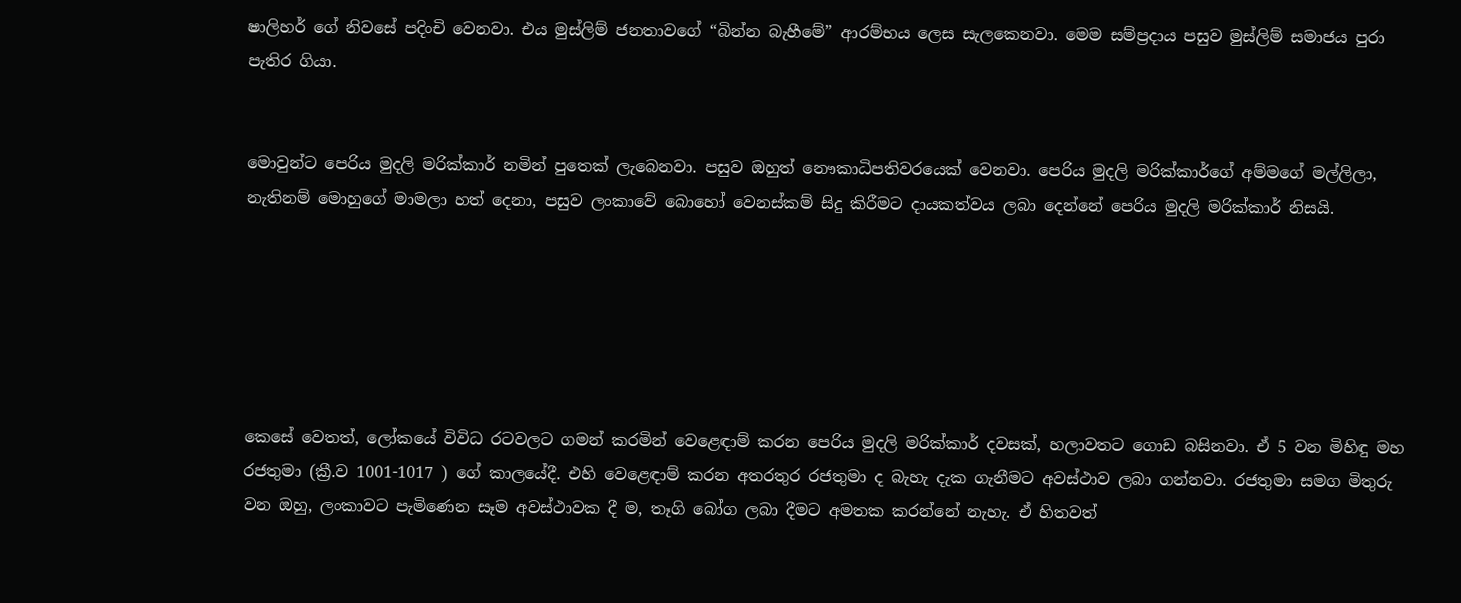ෂාලිහර් ගේ නිවසේ පදිංචි වෙනවා. එය මුස්ලිම් ජනතාවගේ “බින්න බැහීමේ” ආරම්භය ලෙස සැලකෙනවා. මෙම සම්ප්‍රදාය පසුව මුස්ලිම් සමාජය පුරා පැතිර ගියා.


මොවුන්ට පෙරිය මුදලි මරික්කාර් නමින් පුතෙක් ලැබෙනවා. පසුව ඔහුත් නෞකාධිපතිවරයෙක් වෙනවා. පෙරිය මුදලි මරික්කාර්ගේ අම්මගේ මල්ලිලා, නැතිනම් මොහුගේ මාමලා හත් දෙනා, පසුව ලංකාවේ බොහෝ වෙනස්කම් සිදු කිරීමට දායකත්වය ලබා දෙන්නේ පෙරිය මුදලි මරික්කාර් නිසයි.






කෙසේ වෙතත්, ලෝකයේ විවිධ රටවලට ගමන් කරමින් වෙළෙඳාම් කරන පෙරිය මුදලි මරික්කාර් දවසක්, හලාවතට ගොඩ බසිනවා. ඒ 5 වන මිහිඳු මහ රජතුමා (ක්‍රී.ව 1001-1017 ) ගේ කාලයේදී. එහි වෙළෙඳාම් කරන අතරතුර රජතුමා ද බැහැ දැක ගැනීමට අවස්ථාව ලබා ගන්නවා. රජතුමා සමග මිතුරු වන ඔහු, ලංකාවට පැමිණෙන සෑම අවස්ථාවක දී ම, තෑගි බෝග ලබා දීමට අමතක කරන්නේ නැහැ. ඒ හිතවත්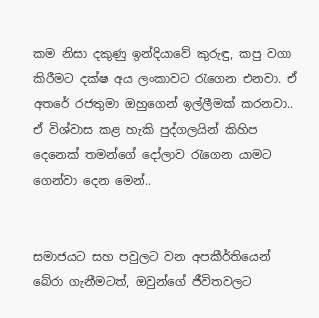කම නිසා දකුණු ඉන්දියාවේ කුරුඳු, කපු වගා කිරීමට දක්ෂ අය ලංකාවට රැගෙන එනවා. ඒ අතරේ රජතුමා ඔහුගෙන් ඉල්ලීමක් කරනවා.. ඒ විශ්වාස කළ හැකි පුද්ගලයින් කිහිප දෙනෙක් තමන්ගේ දෝලාව රැගෙන යාමට ගෙන්වා දෙන මෙන්..


සමාජයට සහ පවුලට වන අපකීර්තියෙන් බේරා ගැනීමටත්, ඔවුන්ගේ ජීවිතවලට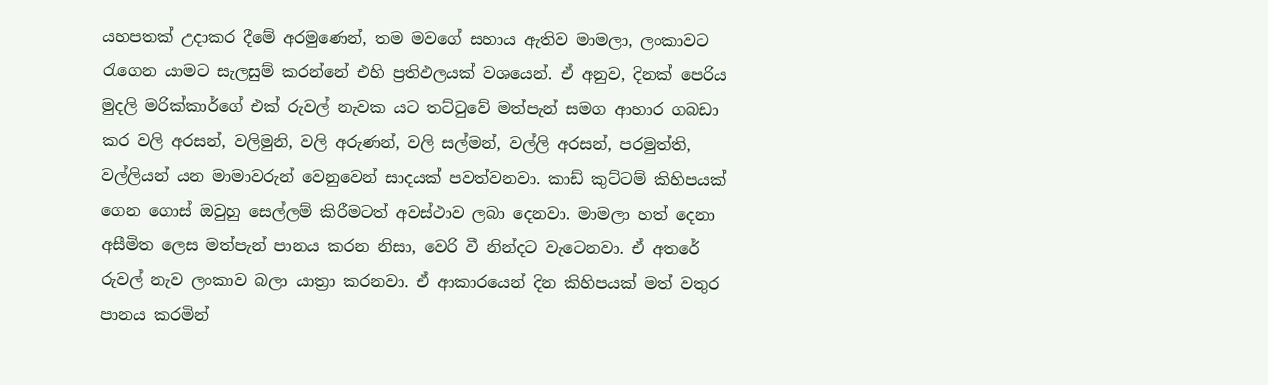යහපතක් උදාකර දීමේ අරමුණෙන්, තම මවගේ සහාය ඇතිව මාමලා, ලංකාවට රැගෙන යාමට සැලසුම් කරන්නේ එහි ප්‍රතිඵලයක් වශයෙන්. ඒ අනුව, දිනක් පෙරිය මුදලි මරික්කාර්ගේ එක් රුවල් නැවක යට තට්ටුවේ මත්පැන් සමග ආහාර ගබඩා කර වලි අරසන්, වලිමුනි, වලි අරුණන්, වලි සල්මන්, වල්ලි අරසන්, පරමුත්ති, වල්ලියන් යන මාමාවරුන් වෙනුවෙන් සාදයක් පවත්වනවා. කාඩ් කුට්ටම් කිහිපයක් ගෙන ගොස් ඔවුහු සෙල්ලම් කිරීමටත් අවස්ථාව ලබා දෙනවා. මාමලා හත් දෙනා අසීමිත ලෙස මත්පැන් පානය කරන නිසා, වෙරි වී නින්දට වැටෙනවා. ඒ අතරේ රුවල් නැව ලංකාව බලා යාත්‍රා කරනවා. ඒ ආකාරයෙන් දින කිහිපයක් මත් වතුර පානය කරමින්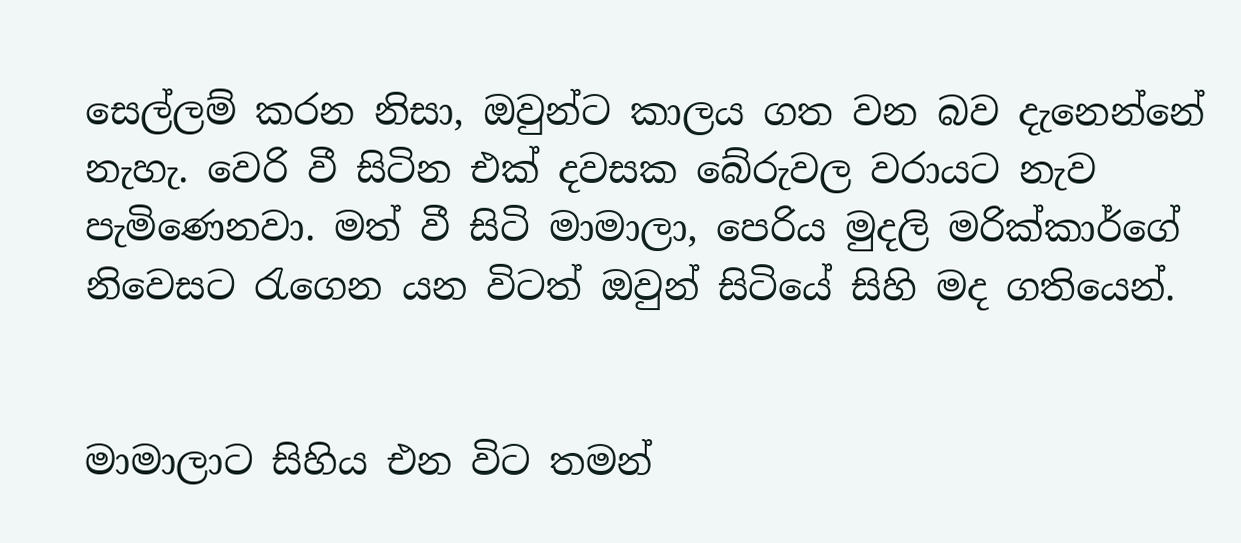සෙල්ලම් කරන නිසා, ඔවුන්ට කාලය ගත වන බව දැනෙන්නේ නැහැ. වෙරි වී සිටින එක් දවසක බේරුවල වරායට නැව පැමිණෙනවා. මත් වී සිටි මාමාලා, පෙරිය මුදලි මරික්කාර්ගේ නිවෙසට රැගෙන යන විටත් ඔවුන් සිටියේ සිහි මද ගතියෙන්.


මාමාලාට සිහිය එන විට තමන්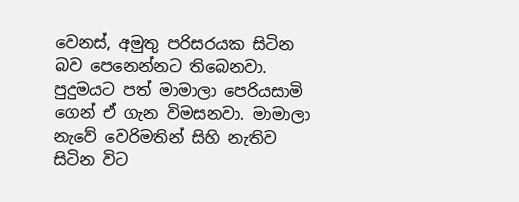වෙනස්, අමුතු පරිසරයක සිටින බව පෙනෙන්නට තිබෙනවා. පුදුමයට පත් මාමාලා පෙරියසාමි ගෙන් ඒ ගැන විමසනවා. මාමාලා නැවේ වෙරිමතින් සිහි නැතිව සිටින විට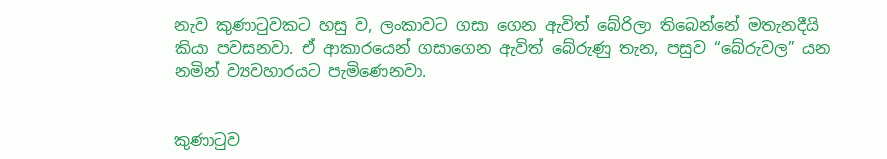නැව කුණාටුවකට හසු ව, ලංකාවට ගසා ගෙන ඇවිත් බේරිලා තිබෙන්නේ මතැනදීයි කියා පවසනවා. ඒ ආකාරයෙන් ගසාගෙන ඇවිත් බේරුණු තැන, පසුව “බේරුවල” යන නමින් ව්‍යවහාරයට පැමිණෙනවා.


කුණාටුව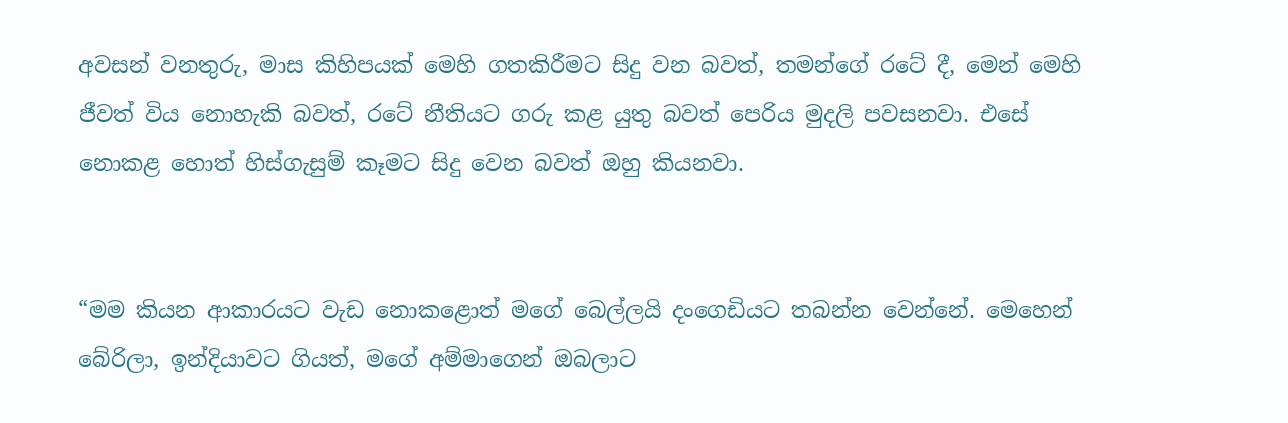අවසන් වනතුරු, මාස කිහිපයක් මෙහි ගතකිරීමට සිදු වන බවත්, තමන්ගේ රටේ දී, මෙන් මෙහි ජීවත් විය නොහැකි බවත්, රටේ නීතියට ගරු කළ යුතු බවත් පෙරිය මුදලි පවසනවා. එසේ නොකළ හොත් හිස්ගැසුම් කෑමට සිදු වෙන බවත් ඔහු කියනවා.


“මම කියන ආකාරයට වැඩ නොකළොත් මගේ බෙල්ලයි දංගෙඩියට තබන්න වෙන්නේ. මෙහෙන් බේරිලා, ඉන්දියාවට ගියත්, මගේ අම්මාගෙන් ඔබලාට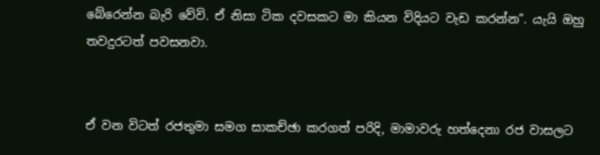බේරෙන්න බැරි වේවි. ඒ නිසා ටික දවසකට මා කියන විදියට වැඩ කරන්න”. යැයි ඔහු තවදුරටත් පවසනවා.


ඒ වන විටත් රජතුමා සමග සාකච්ඡා කරගත් පරිදි, මාමාවරු හත්දෙනා රජ වාසලට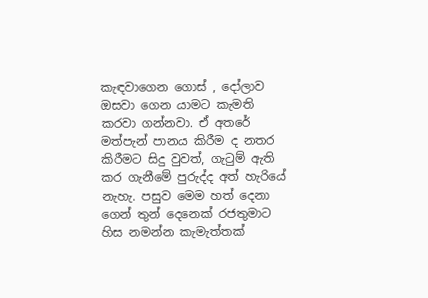කැඳවාගෙන ගොස් , දෝලාව ඔසවා ගෙන යාමට කැමති කරවා ගන්නවා. ඒ අතරේ මත්පැන් පානය කිරීම ද නතර කිරීමට සිදු වුවත්, ගැටුම් ඇති කර ගැනීමේ පුරුද්ද අත් හැරියේ නැහැ. පසුව මෙම හත් දෙනා ගෙන් තුන් දෙනෙක් රජතුමාට හිස නමන්න කැමැත්තක්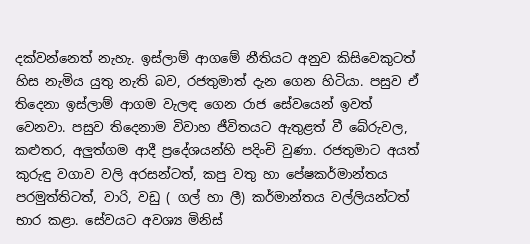දක්වන්නෙත් නැහැ. ඉස්ලාම් ආගමේ නීතියට අනුව කිසිවෙකුටත් හිස නැමිය යුතු නැති බව, රජතුමාත් දැන ගෙන හිටියා. පසුව ඒ තිදෙනා ඉස්ලාම් ආගම වැලඳ ගෙන රාජ සේවයෙන් ඉවත් වෙනවා. පසුව තිදෙනාම විවාහ ජීවිතයට ඇතුළත් වී බේරුවල, කළුතර, අලුත්ගම ආදී ප්‍රදේශයන්හි පදිංචි වුණා. රජතුමාට අයත් කුරුඳු වගාව වලි අරසන්ටත්, කපු වතු හා පේෂකර්මාන්තය පරමුත්තිටත්, වාරි, වඩු ( ගල් හා ලී) කර්මාන්තය වල්ලියන්ටත් භාර කළා. සේවයට අවශ්‍ය මිනිස්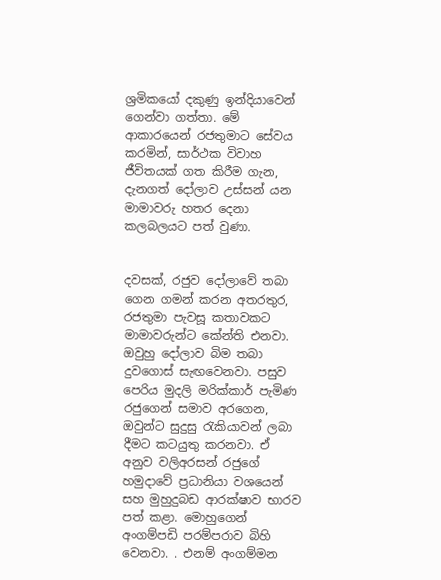ශ්‍රමිකයෝ දකුණු ඉන්දියාවෙන් ගෙන්වා ගත්තා. මේ ආකාරයෙන් රජතුමාට සේවය කරමින්, සාර්ථක විවාහ ජීවිතයක් ගත කිරීම ගැන, දැනගත් දෝලාව උස්සන් යන මාමාවරු හතර දෙනා කලබලයට පත් වුණා.


දවසක්, රජුව දෝලාවේ තබා ගෙන ගමන් කරන අතරතුර, රජතුමා පැවසූ කතාවකට මාමාවරුන්ට කේන්ති එනවා. ඔවුහු දෝලාව බිම තබා දුවගොස් සැඟවෙනවා. පසුව පෙරිය මුදලි මරික්කාර් පැමිණ රජුගෙන් සමාව අරගෙන, ඔවුන්ට සුදුසු රැකියාවන් ලබා දීමට කටයුතු කරනවා. ඒ අනුව වලිඅරසන් රජුගේ හමුදාවේ ප්‍රධානියා වශයෙන් සහ මුහුදුබඩ ආරක්ෂාව භාරව පත් කළා. මොහුගෙන් අංගම්පඩි පරම්පරාව බිහි වෙනවා. . එනම් අංගම්මන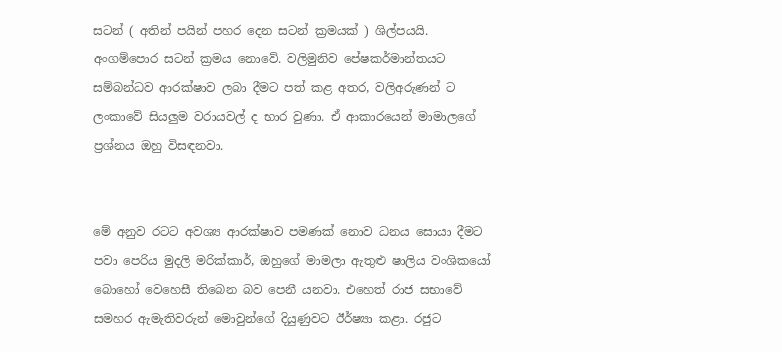සටන් ( අතින් පයින් පහර දෙන සටන් ක්‍රමයක් ) ශිල්පයයි. අංගම්පොර සටන් ක්‍රමය නොවේ. වලිමුනිව පේෂකර්මාන්තයට සම්බන්ධව ආරක්ෂාව ලබා දීමට පත් කළ අතර, වලිඅරුණන් ට ලංකාවේ සියලුම වරායවල් ද භාර වුණා. ඒ ආකාරයෙන් මාමාලගේ ප්‍රශ්නය ඔහු විසඳනවා.


මේ අනුව රටට අවශ්‍ය ආරක්ෂාව පමණක් නොව ධනය සොයා දීමට පවා පෙරිය මුදලි මරික්කාර්, ඔහුගේ මාමලා ඇතුළු ෂාලිය වංශිකයෝ බොහෝ වෙහෙසී තිබෙන බව පෙනී යනවා. එහෙත් රාජ සභාවේ සමහර ඇමැතිවරුන් මොවුන්ගේ දියුණුවට ඊර්ෂ්‍යා කළා. රජුට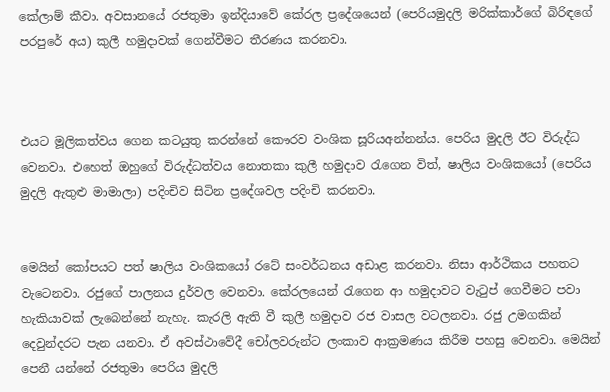කේලාම් කීවා. අවසානයේ රජතුමා ඉන්දියාවේ කේරල ප්‍රදේශයෙන් (පෙරියමුදලි මරික්කාර්ගේ බිරිඳගේ පරපුරේ අය) කුලී හමුදාවක් ගෙන්වීමට තීරණය කරනවා.



එයට මූලිකත්වය ගෙන කටයුතු කරන්නේ කෞරව වංශික සූරියඅන්නන්ය. පෙරිය මුදලි ඊට විරුද්ධ වෙනවා. එහෙත් ඔහුගේ විරුද්ධත්වය නොතකා කුලී හමුදාව රැගෙන විත්, ෂාලිය වංශිකයෝ (පෙරිය මුදලි ඇතුළු මාමාලා) පදිංචිව සිටින ප්‍රදේශවල පදිංචි කරනවා.


මෙයින් කෝපයට පත් ෂාලිය වංශිකයෝ රටේ සංවර්ධනය අඩාළ කරනවා. නිසා ආර්ථිකය පහතට වැටෙනවා. රජුගේ පාලනය දුර්වල වෙනවා. කේරලයෙන් රැගෙන ආ හමුදාවට වැටුප් ගෙවීමට පවා හැකියාවක් ලැබෙන්නේ නැහැ. කැරලි ඇති වී කුලී හමුදාව රජ වාසල වටලනවා. රජු උමගකින් දෙවුන්දරට පැන යනවා. ඒ අවස්ථාවේදී චෝලවරුන්ට ලංකාව ආක්‍රමණය කිරීම පහසු වෙනවා. මෙයින් පෙනී යන්නේ රජතුමා පෙරිය මුදලි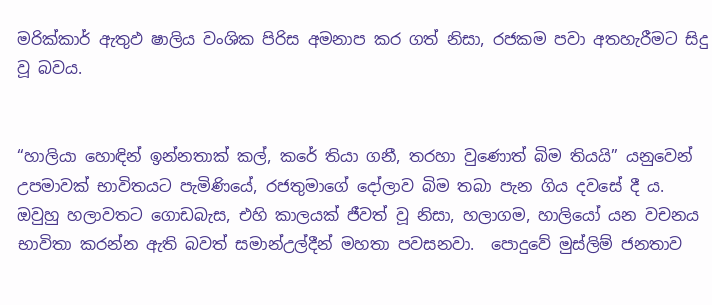මරික්කාර් ඇතුඵ ෂාලිය වංශික පිරිස අමනාප කර ගත් නිසා, රජකම පවා අතහැරීමට සිදු වූ බවය.


“හාලියා හොඳින් ඉන්නතාක් කල්, කරේ තියා ගනී, තරහා වුණොත් බිම තියයි” යනුවෙන් උපමාවක් භාවිතයට පැමිණියේ, රජතුමාගේ දෝලාව බිම තබා පැන ගිය දවසේ දී ය. ඔවුහු හලාවතට ගොඩබැස, එහි කාලයක් ජීවත් වූ නිසා, හලාගම, හාලියෝ යන වචනය භාවිතා කරන්න ඇති බවත් සමාන්උල්දීන් මහතා පවසනවා.  පොදුවේ මුස්ලිම් ජනතාව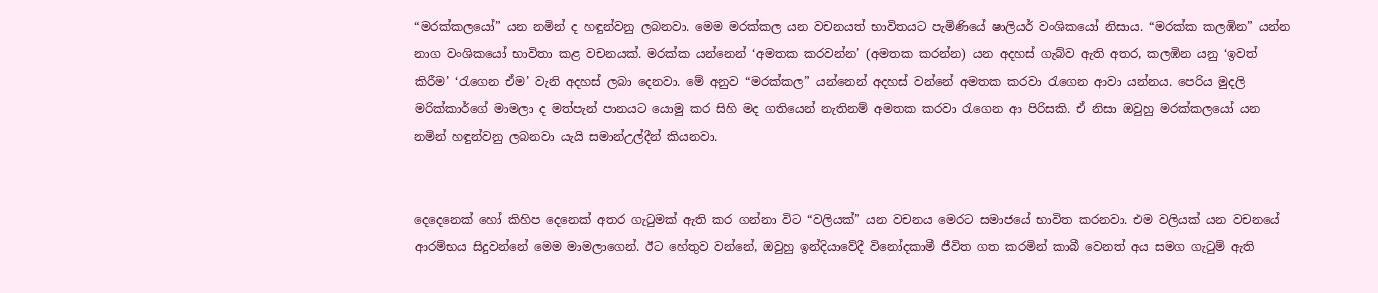“මරක්කලයෝ” යන නමින් ද හඳුන්වනු ලබනවා. මෙම මරක්කල යන වචනයත් භාවිතයට පැමිණියේ ෂාලියර් වංශිකයෝ නිසාය. “මරක්ක කලඹින” යන්න නාග වංශිකයෝ භාවිතා කළ වචනයක්. මරක්ක යන්නෙන් ‘අමතක කරවන්න’ (අමතක කරන්න) යන අදහස් ගැබ්ව ඇති අතර, කලඹින යනු ‘ඉවත් කිරීම’ ‘රැගෙන ඒම’ වැනි අදහස් ලබා දෙනවා. මේ අනුව “මරක්කල” යන්නෙන් අදහස් වන්නේ අමතක කරවා රැගෙන ආවා යන්නය. පෙරිය මුදලි මරික්කාර්ගේ මාමලා ද මත්පැන් පානයට යොමු කර සිහි මද ගතියෙන් නැතිනම් අමතක කරවා රැගෙන ආ පිරිසකි. ඒ නිසා ඔවුහු මරක්කලයෝ යන නමින් හඳුන්වනු ලබනවා යැයි සමාන්උල්දීන් කියනවා.


දෙදෙනෙක් හෝ කිහිප දෙනෙක් අතර ගැටුමක් ඇති කර ගන්නා විට “වලියක්” යන වචනය මෙරට සමාජයේ භාවිත කරනවා. එම වලියක් යන වචනයේ ආරම්භය සිදුවන්නේ මෙම මාමලාගෙන්. ඊට හේතුව වන්නේ, ඔවුහු ඉන්දියාවේදී විනෝදකාමී ජීවිත ගත කරමින් කාබී වෙනත් අය සමග ගැටුම් ඇති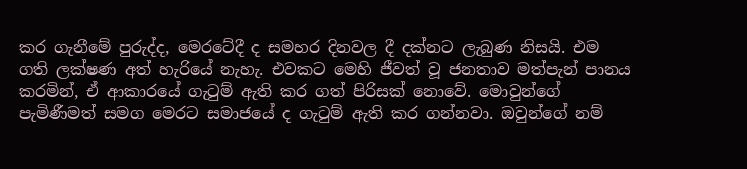කර ගැනීමේ පුරුද්ද, මෙරටේදී ද සමහර දිනවල දී දක්නට ලැබුණ නිසයි. එම ගති ලක්ෂණ අත් හැරියේ නැහැ. එවකට මෙහි ජීවත් වූ ජනතාව මත්පැන් පානය කරමින්, ඒ ආකාරයේ ගැටුම් ඇති කර ගත් පිරිසක් නොවේ. මොවුන්ගේ පැමිණීමත් සමග මෙරට සමාජයේ ද ගැටුම් ඇති කර ගන්නවා. ඔවුන්ගේ නම්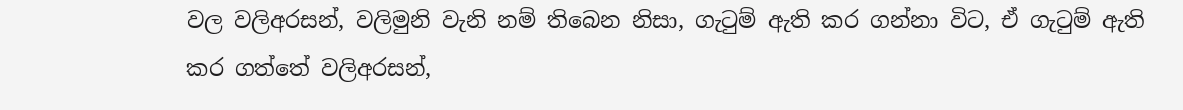වල වලිඅරසන්, වලිමුනි වැනි නම් තිබෙන නිසා, ගැටුම් ඇති කර ගන්නා විට, ඒ ගැටුම් ඇති කර ගත්තේ වලිඅරසන්,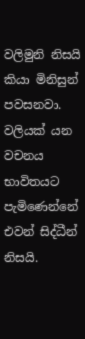වලිමුනි නිසයි කියා මිනිසුන් පවසනවා. වලියක් යන වචනය භාවිතයට පැමිණෙන්නේ එවන් සිද්ධීන් නිසයි.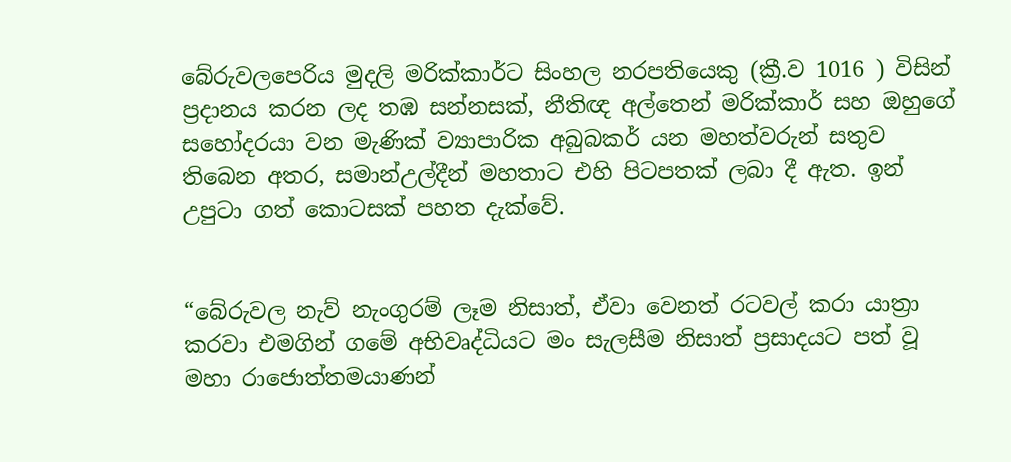බේරුවලපෙරිය මුදලි මරික්කාර්ට සිංහල නරපතියෙකු (ක්‍රී.ව 1016 ) විසින් ප්‍රදානය කරන ලද තඹ සන්නසක්, නීතිඥ අල්තෙන් මරික්කාර් සහ ඔහුගේ සහෝදරයා වන මැණික් ව්‍යාපාරික අබුබකර් යන මහත්වරුන් සතුව තිබෙන අතර, සමාන්උල්දීන් මහතාට එහි පිටපතක් ලබා දී ඇත. ඉන් උපුටා ගත් කොටසක් පහත දැක්වේ.


“බේරුවල නැව් නැංගුරම් ලෑම නිසාත්, ඒවා වෙනත් රටවල් කරා යාත්‍රා කරවා එමගින් ගමේ අභිවෘද්ධියට මං සැලසීම නිසාත් ප්‍රසාදයට පත් වූ මහා රාජොත්තමයාණන්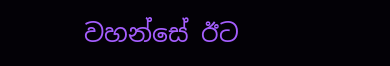වහන්සේ ඊට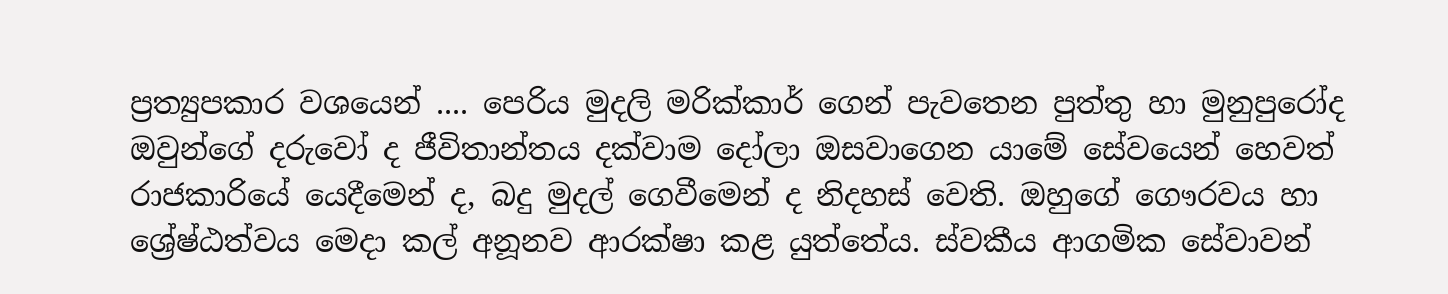ප්‍රත්‍යුපකාර වශයෙන් .... පෙරිය මුදලි මරික්කාර් ගෙන් පැවතෙන පුත්තු හා මුනුපුරෝද ඔවුන්ගේ දරුවෝ ද ජීවිතාන්තය දක්වාම දෝලා ඔසවාගෙන යාමේ සේවයෙන් හෙවත් රාජකාරියේ යෙදීමෙන් ද, බදු මුදල් ගෙවීමෙන් ද නිදහස් වෙති. ඔහුගේ ගෞරවය හා ශ්‍රේෂ්ඨත්වය මෙදා කල් අනූනව ආරක්ෂා කළ යුත්තේය. ස්වකීය ආගමික සේවාවන්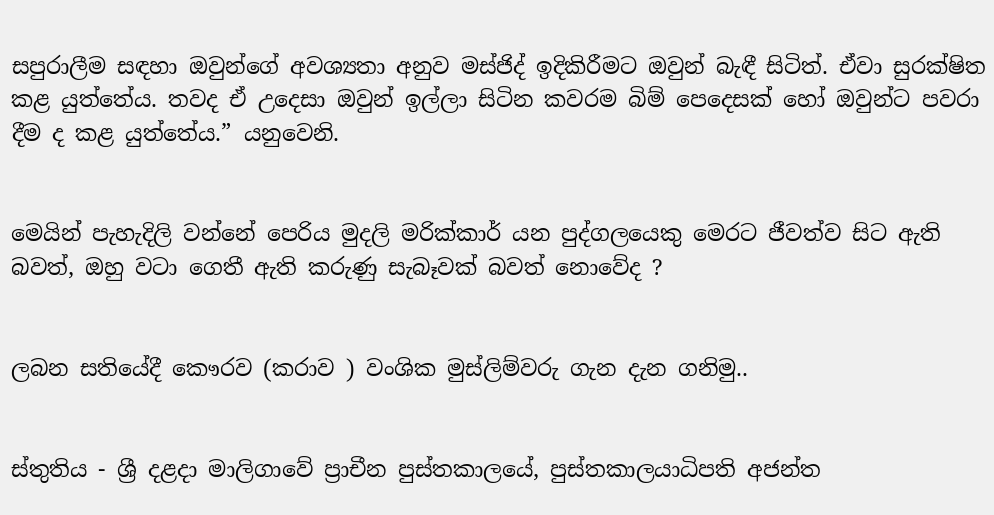සපුරාලීම සඳහා ඔවුන්ගේ අවශ්‍යතා අනුව මස්ජිද් ඉදිකිරීමට ඔවුන් බැඳී සිටිත්. ඒවා සුරක්ෂිත කළ යුත්තේය. තවද ඒ උදෙසා ඔවුන් ඉල්ලා සිටින කවරම බිම් පෙදෙසක් හෝ ඔවුන්ට පවරා දීම ද කළ යුත්තේය.” යනුවෙනි.


මෙයින් පැහැදිලි වන්නේ පෙරිය මුදලි මරික්කාර් යන පුද්ගලයෙකු මෙරට ජීවත්ව සිට ඇති බවත්, ඔහු වටා ගෙතී ඇති කරුණු සැබෑවක් බවත් නොවේද ?


ලබන සතියේදී කෞරව (කරාව ) වංශික මුස්ලිම්වරු ගැන දැන ගනිමු..


ස්තුතිය - ශ්‍රී දළදා මාලිගාවේ ප්‍රාචීන පුස්තකාලයේ, පුස්තකාලයාධිපති අජන්ත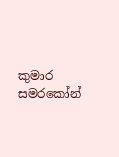කුමාර සමරකෝන්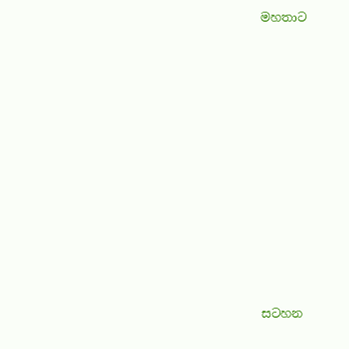මහතාට












සටහන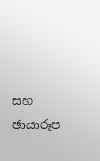සහ ඡායාරූප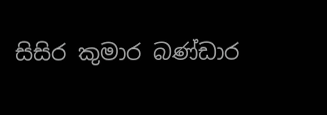සිසිර කුමාර බණ්ඩාර